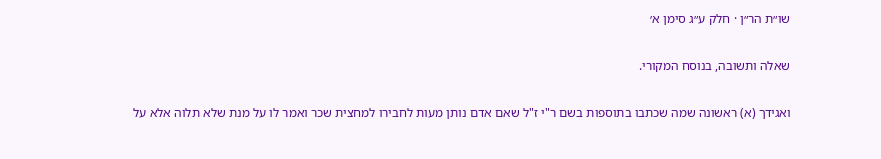שו״ת הר״ן · חלק ע״ג סימן א׳

שאלה ותשובה, בנוסח המקורי.

ואגידך (א) ראשונה שמה שכתבו בתוספות בשם ר"י ז"ל שאם אדם נותן מעות לחבירו למחצית שכר ואמר לו על מנת שלא תלוה אלא על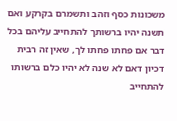משכונות כסף וזהב ותשמרם בקרקע ואם תשנה יהיו ברשותך להתחייב עליהם בכל דבר אם פחתו פחתו לך, שאין זה רבית דכיון דאם לא שנה לא יהיו כלם ברשותו להתחייב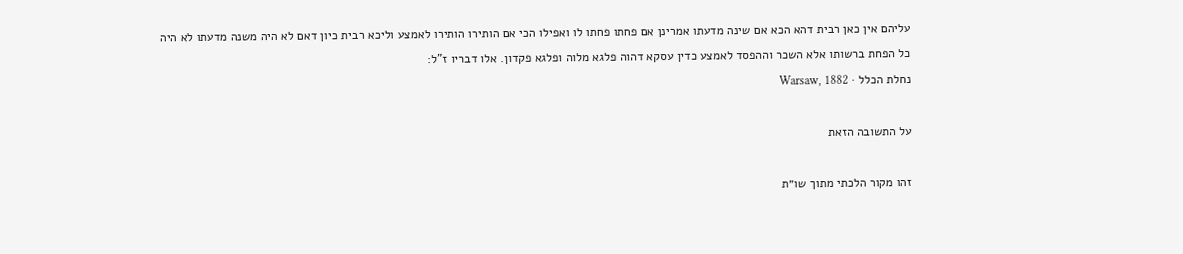עליהם אין כאן רבית דהא הכא אם שינה מדעתו אמרינן אם פחתו פחתו לו ואפילו הכי אם הותירו הותירו לאמצע וליכא רבית כיון דאם לא היה משנה מדעתו לא היה כל הפחת ברשותו אלא השכר וההפסד לאמצע כדין עסקא דהוה פלגא מלוה ופלגא פקדון. אלו דבריו ז"ל:
נחלת הכלל · Warsaw, 1882

על התשובה הזאת

זהו מקור הלכתי מתוך שו״ת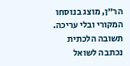הר״ן, מוצג בנוסחו המקורי ובלי עריכה. תשובה הלכתית נכתבה לשואל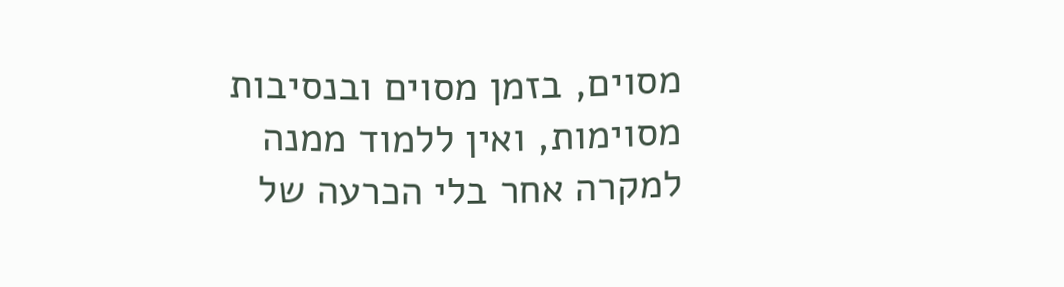מסוים, בזמן מסוים ובנסיבות מסוימות, ואין ללמוד ממנה למקרה אחר בלי הכרעה של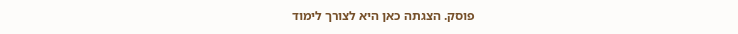פוסק. הצגתה כאן היא לצורך לימוד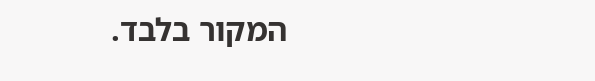המקור בלבד.